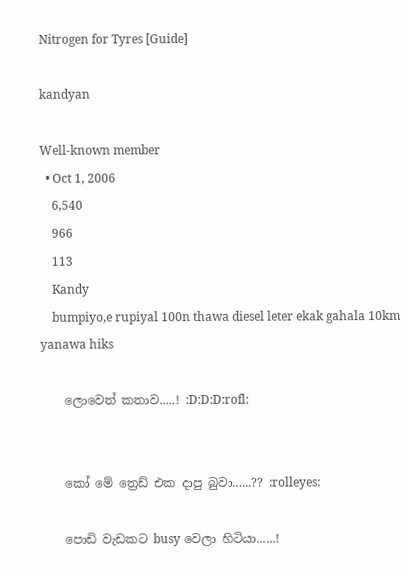Nitrogen for Tyres [Guide]

kandyan

Well-known member
  • Oct 1, 2006
    6,540
    966
    113
    Kandy
    bumpiyo,e rupiyal 100n thawa diesel leter ekak gahala 10km yanawa hiks

    ලොවෙත් කතාව.....! :D:D:D:rofl:


    කෝ මේ ත්‍රෙඩ් එක දාපු බුවා......?? :rolleyes:

    පොඩි වැඩකට busy වෙලා හිටියා......!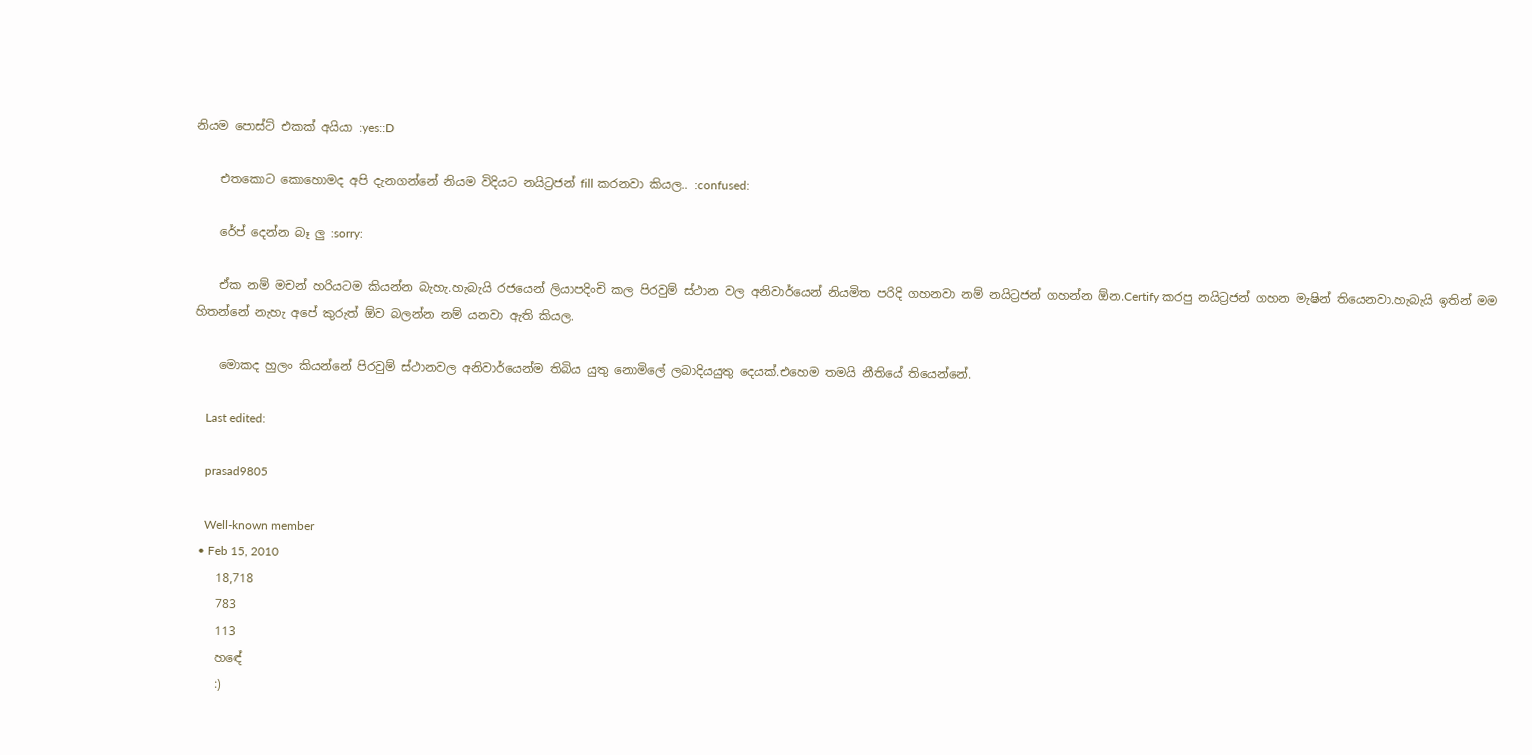නියම පොස්ට් එකක් අයියා :yes::D

    එතකොට කොහොමද අපි දැනගන්නේ නියම විදියට නයිට්‍රජන් fill කරනවා කියල.. :confused:

    රේප් දෙන්න බෑ ලු :sorry:

    ඒක නම් මචන් හරියටම කියන්න බැහැ.හැබැයි රජයෙන් ලියාපදිංචි කල පිරවුම් ස්ථාන වල අනිවාර්යෙන් නියමිත පරිදි ගහනවා නම් නයිට්‍රජන් ගහන්න ඕන.Certify කරපු නයිට්‍රජන් ගහන මැෂින් තියෙනවා.හැබැයි ඉතින් මම හිතන්නේ නැහැ අපේ කුරුත් ඕව බලන්න නම් යනවා ඇති කියල.

    මොකද හුලං කියන්නේ පිරවුම් ස්ථානවල අනිවාර්යෙන්ම තිබිය යුතු නොමිලේ ලබාදියයුතු දෙයක්.එහෙම තමයි නීතියේ තියෙන්නේ.

    Last edited:

    prasad9805

    Well-known member
  • Feb 15, 2010
    18,718
    783
    113
    හඳේ
    :)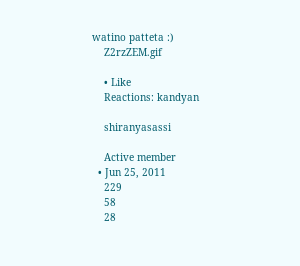watino patteta :)
    Z2rzZEM.gif

    • Like
    Reactions: kandyan

    shiranyasassi

    Active member
  • Jun 25, 2011
    229
    58
    28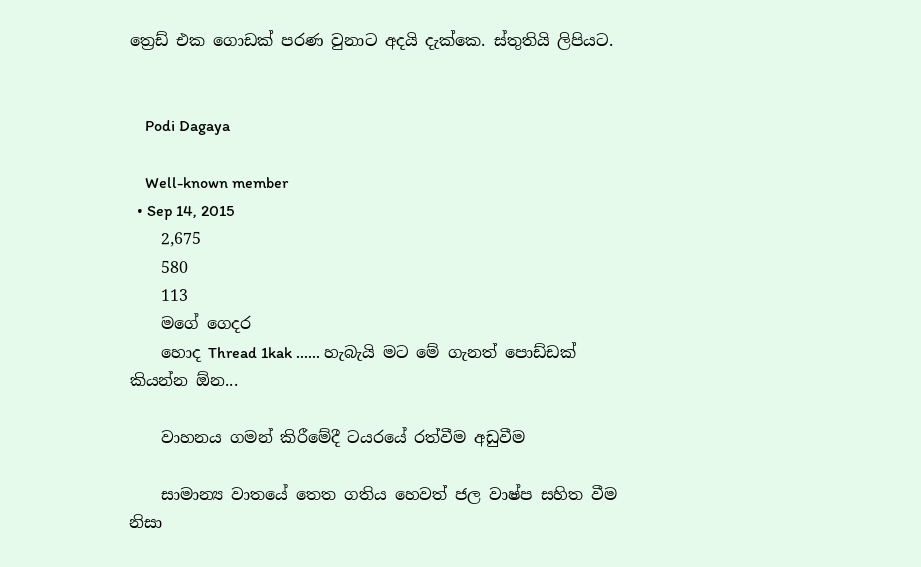ත්‍රෙඩ් එක ගොඩක් පරණ වුනාට අදයි දැක්කෙ. ස්තුතියි ලිපියට.


    Podi Dagaya

    Well-known member
  • Sep 14, 2015
    2,675
    580
    113
    මගේ ගෙදර
    හොද Thread 1kak ...... හැබැයි මට මේ ගැනත් පොඩ්ඩක් කියන්න ඕන...

    වාහනය ගමන් කිරීමේදී ටයරයේ රත්වීම අඩුවීම

    සාමාන්‍ය වාතයේ තෙත ගතිය හෙවත් ජල වාෂ්ප සහිත වීම නිසා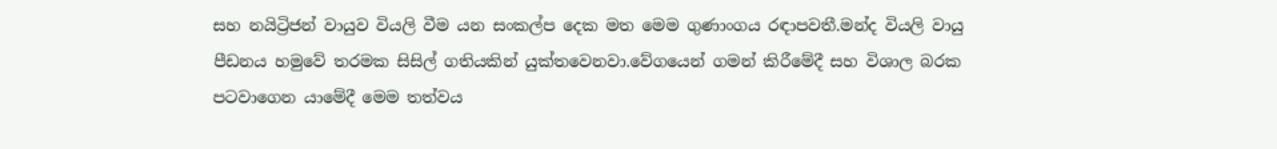සහ නයිට්‍රිජන් වායුව වියලි වීම යන සංකල්ප දෙක මත මෙම ගුණාංගය රඳාපවතී.මන්ද වියලි වායු පීඩනය හමුවේ තරමක සිසිල් ගතියකින් යුක්තවෙනවා.වේගයෙන් ගමන් කිරීමේදී සහ විශාල බරක පටවාගෙන යාමේදී මෙම තත්වය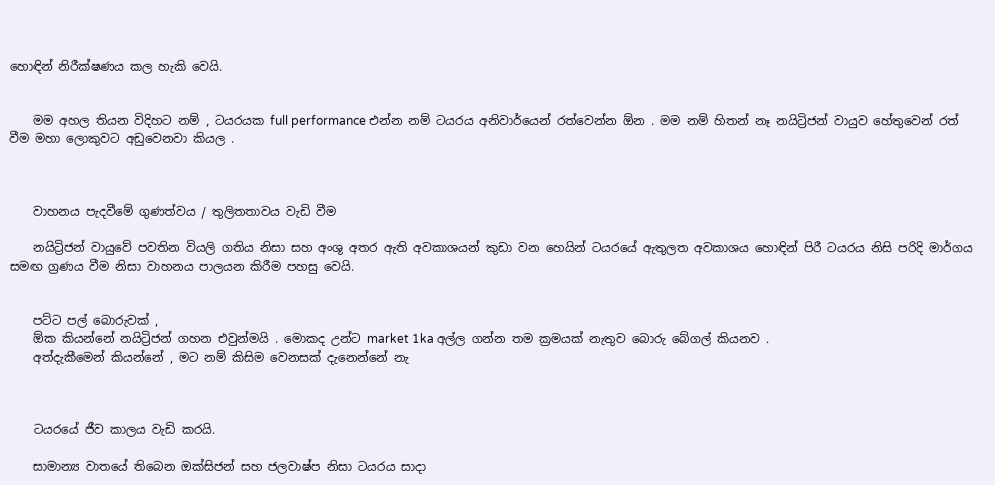හොඳින් නිරීක්ෂණය කල හැකි වෙයි.


    මම අහල තියන විදිහට නම් , ටයරයක full performance එන්න නම් ටයරය අනිවාර්යෙන් රත්වෙන්න ඕන . මම නම් හිතන් නෑ නයිට්‍රිජන් වායුව හේතුවෙන් රත් වීම මහා ලොකුවට අඩුවෙනවා කියල .



    වාහනය පැදවීමේ ගුණත්වය / තුලිතතාවය වැඩි වීම

    නයිට්‍රිජන් වායුවේ පවතින වියලි ගතිය නිසා සහ අංශු අතර ඇති අවකාශයන් කුඩා වන හෙයින් ටයරයේ ඇතුලත අවකාශය හොඳින් පිරී ටයරය නිසි පරිදි මාර්ගය සමඟ ග්‍රණය වීම නිසා වාහනය පාලයන කිරීම පහසු වෙයි.


    පට්ට පල් බොරුවක් ,
    ඕක කියන්නේ නයිට්‍රිජන් ගහන එවුන්මයි . මොකද උන්ට market 1ka අල්ල ගන්න තම ක්‍රමයක් නැතුව බොරු බේගල් කියනව .
    අත්දැකීමෙන් කියන්නේ , මට නම් කිසිම වෙනසක් දැනෙන්නේ නැ



    ටයරයේ ජීව කාලය වැඩි කරයි.

    සාමාන්‍ය වාතයේ තිබෙන ඔක්සිජන් සහ ජලවාෂ්ප නිසා ටයරය සාදා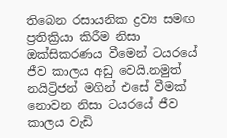තිබෙන රසායනික ද්‍රව්‍ය සමඟ ප්‍රතික්‍රියා කිරීම නිසා ඔක්සිකරණය වීමෙන් ටයරයේ ජීව කාලය අඩු වෙයි.නමුත් නයිට්‍රිජන් මගින් එසේ වීමක් නොවන නිසා ටයරයේ ජීව කාලය වැඩි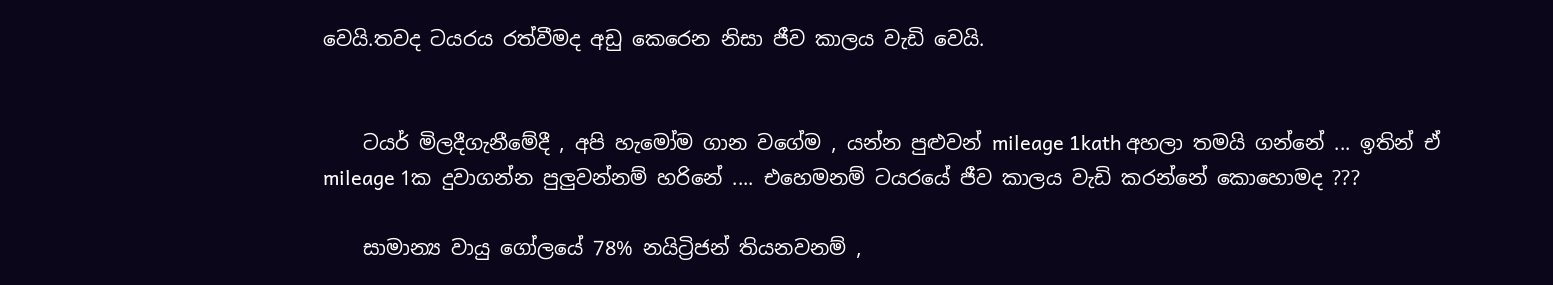වෙයි.තවද ටයරය රත්වීමද අඩු කෙරෙන නිසා ජීව කාලය වැඩි වෙයි.


    ටයර් මිලදීගැනීමේදී , අපි හැමෝම ගාන වගේම , යන්න පුළුවන් mileage 1kath අහලා තමයි ගන්නේ ... ඉතින් ඒ mileage 1ක දුවාගන්න පුලුවන්නම් හරිනේ .... එහෙමනම් ටයරයේ ජීව කාලය වැඩි කරන්නේ කොහොමද ???

    සාමාන්‍ය වායු ගෝලයේ 78% නයිට්‍රිජන් තියනවනම් ,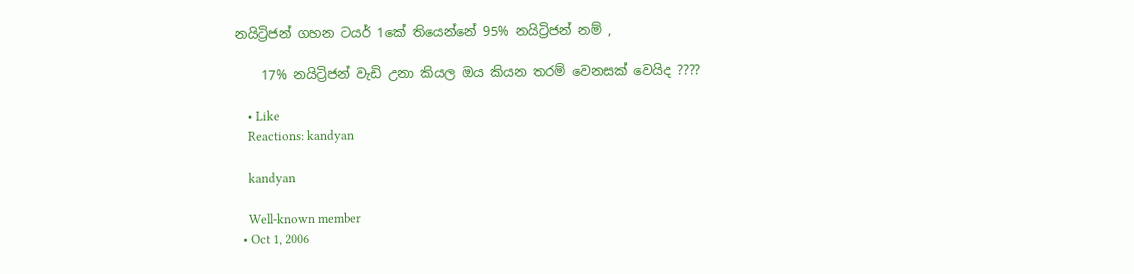නයිට්‍රිජන් ගහන ටයර් 1කේ තියෙන්නේ 95% නයිට්‍රිජන් නම් ,

    17% නයිට්‍රිජන් වැඩි උනා කියල ඔය කියන තරම් වෙනසක් වෙයිද ????

    • Like
    Reactions: kandyan

    kandyan

    Well-known member
  • Oct 1, 2006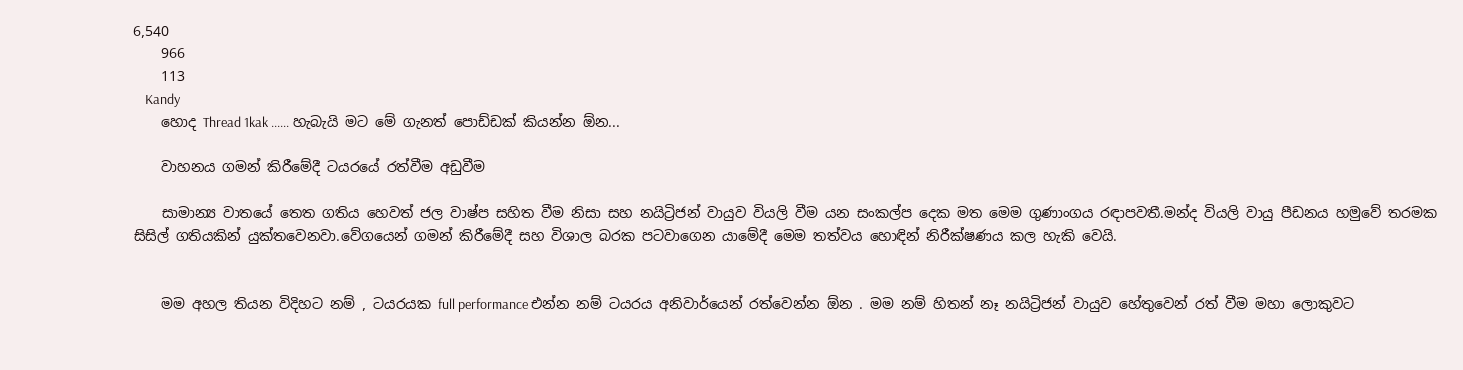6,540
    966
    113
    Kandy
    හොද Thread 1kak ...... හැබැයි මට මේ ගැනත් පොඩ්ඩක් කියන්න ඕන...

    වාහනය ගමන් කිරීමේදී ටයරයේ රත්වීම අඩුවීම

    සාමාන්‍ය වාතයේ තෙත ගතිය හෙවත් ජල වාෂ්ප සහිත වීම නිසා සහ නයිට්‍රිජන් වායුව වියලි වීම යන සංකල්ප දෙක මත මෙම ගුණාංගය රඳාපවතී.මන්ද වියලි වායු පීඩනය හමුවේ තරමක සිසිල් ගතියකින් යුක්තවෙනවා.වේගයෙන් ගමන් කිරීමේදී සහ විශාල බරක පටවාගෙන යාමේදී මෙම තත්වය හොඳින් නිරීක්ෂණය කල හැකි වෙයි.


    මම අහල තියන විදිහට නම් , ටයරයක full performance එන්න නම් ටයරය අනිවාර්යෙන් රත්වෙන්න ඕන . මම නම් හිතන් නෑ නයිට්‍රිජන් වායුව හේතුවෙන් රත් වීම මහා ලොකුවට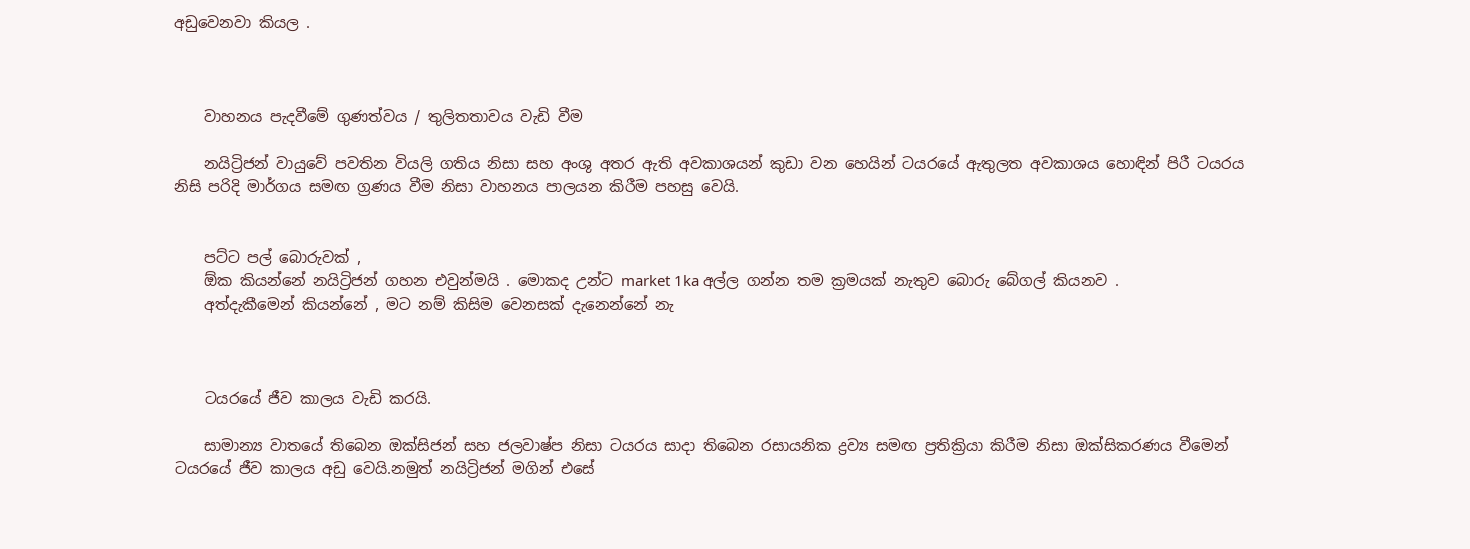අඩුවෙනවා කියල .



    වාහනය පැදවීමේ ගුණත්වය / තුලිතතාවය වැඩි වීම

    නයිට්‍රිජන් වායුවේ පවතින වියලි ගතිය නිසා සහ අංශු අතර ඇති අවකාශයන් කුඩා වන හෙයින් ටයරයේ ඇතුලත අවකාශය හොඳින් පිරී ටයරය නිසි පරිදි මාර්ගය සමඟ ග්‍රණය වීම නිසා වාහනය පාලයන කිරීම පහසු වෙයි.


    පට්ට පල් බොරුවක් ,
    ඕක කියන්නේ නයිට්‍රිජන් ගහන එවුන්මයි . මොකද උන්ට market 1ka අල්ල ගන්න තම ක්‍රමයක් නැතුව බොරු බේගල් කියනව .
    අත්දැකීමෙන් කියන්නේ , මට නම් කිසිම වෙනසක් දැනෙන්නේ නැ



    ටයරයේ ජීව කාලය වැඩි කරයි.

    සාමාන්‍ය වාතයේ තිබෙන ඔක්සිජන් සහ ජලවාෂ්ප නිසා ටයරය සාදා තිබෙන රසායනික ද්‍රව්‍ය සමඟ ප්‍රතික්‍රියා කිරීම නිසා ඔක්සිකරණය වීමෙන් ටයරයේ ජීව කාලය අඩු වෙයි.නමුත් නයිට්‍රිජන් මගින් එසේ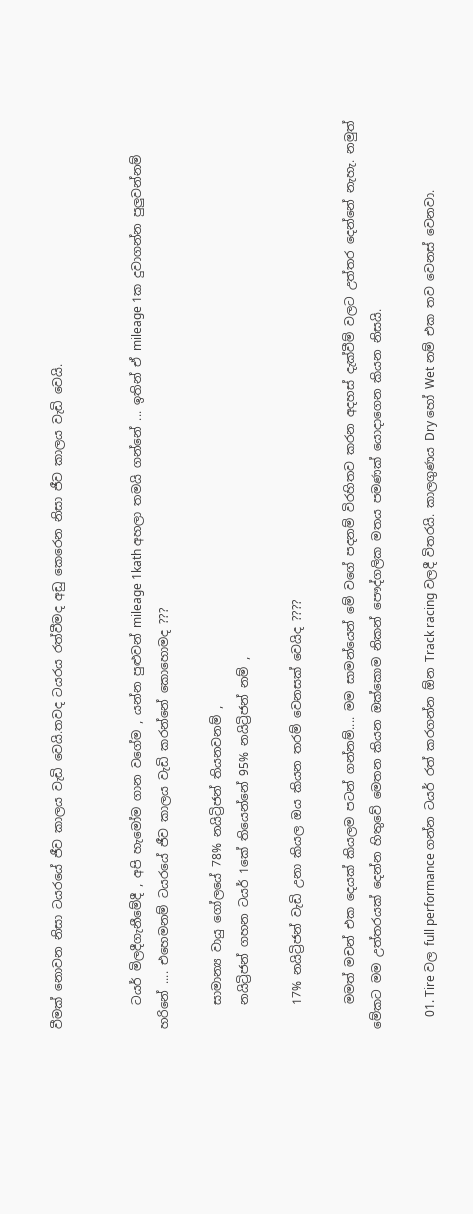වීමක් නොවන නිසා ටයරයේ ජීව කාලය වැඩි වෙයි.තවද ටයරය රත්වීමද අඩු කෙරෙන නිසා ජීව කාලය වැඩි වෙයි.


    ටයර් මිලදීගැනීමේදී , අපි හැමෝම ගාන වගේම , යන්න පුළුවන් mileage 1kath අහලා තමයි ගන්නේ ... ඉතින් ඒ mileage 1ක දුවාගන්න පුලුවන්නම් හරිනේ .... එහෙමනම් ටයරයේ ජීව කාලය වැඩි කරන්නේ කොහොමද ???

    සාමාන්‍ය වායු ගෝලයේ 78% නයිට්‍රිජන් තියනවනම් ,
    නයිට්‍රිජන් ගහන ටයර් 1කේ තියෙන්නේ 95% නයිට්‍රිජන් නම් ,

    17% නයිට්‍රිජන් වැඩි උනා කියල ඔය කියන තරම් වෙනසක් වෙයිද ????

    මමත් මචන් එක දෙයක් කියලම පටන් ගන්නම්.... මම සාමන්යෙන් මේ වගේ පදනම් විරහිතව කරන අදහස් දැක්වීම් වලට උත්තර දෙන්නේ නැහැ. නමුත් මේකට මම උත්තරයක් දෙන්න හිතුවේ මෙතන කියන ඔක්කොම නිකන් පෞද්ගලික මතය පමණක් යොදාගෙන කියන නිසයි.

    01. Tire වල full performance ගන්න ටයර් රත් කරගන්න ඕන Track racing වලදී විතරයි. කාලගුණය Dry හෝ Wet නම් එක තව වෙනස් වෙනවා.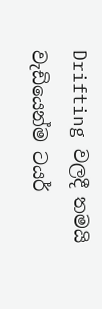Drifting වලදී තමයි වැඩියෙන්ම ටයර්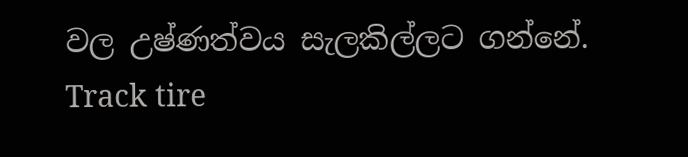වල උෂ්ණත්වය සැලකිල්ලට ගන්නේ. Track tire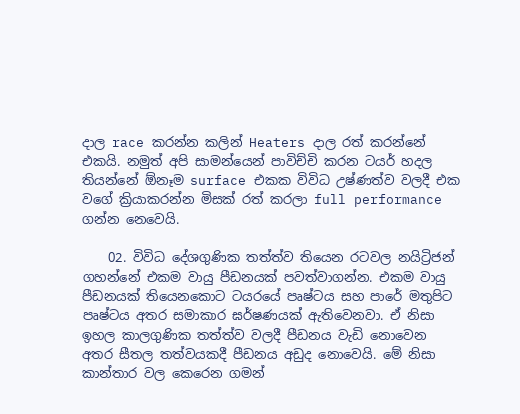දාල race කරන්න කලින් Heaters දාල රත් කරන්නේ එකයි. නමුත් අපි සාමන්යෙන් පාවිච්චි කරන ටයර් හදල තියන්නේ ඕනෑම surface එකක විවිධ උෂ්ණත්ව වලදී එක වගේ ක්‍රියාකරන්න මිසක් රත් කරලා full performance ගන්න නෙවෙයි.

    02. විවිධ දේශගුණික තත්ත්ව තියෙන රටවල නයිට්‍රිජන් ගහන්නේ එකම වායු පීඩනයක් පවත්වාගන්න. එකම වායු පීඩනයක් තියෙනකොට ටයරයේ පෘෂ්ටය සහ පාරේ මතුපිට පෘෂ්ටය අතර සමාකාර ඝර්ෂණයක් ඇතිවෙනවා. ඒ නිසා ඉහල කාලගුණික තත්ත්ව වලදී පීඩනය වැඩි නොවෙන අතර සීතල තත්වයකදී පීඩනය අඩුද නොවෙයි. මේ නිසා කාන්තාර වල කෙරෙන ගමන්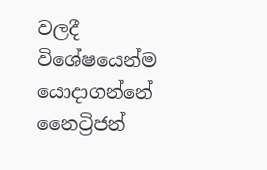වලදී විශේෂයෙන්ම යොදාගන්නේ නෛට්‍රිජන්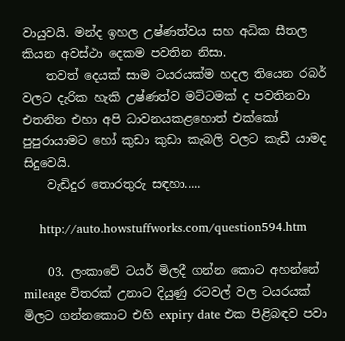වායුවයි. මන්ද ඉහල උෂ්ණත්වය සහ අධික සීතල කියන අවස්ථා දෙකම පවතින නිසා.
    තවත් දෙයක් සාම ටයරයක්ම හදල තියෙන රබර් වලට දැරික හැකි උෂ්ණත්ව මට්ටමක් ද පවතිනවා එතනින එහා අපි ධාවනයකළහොත් එක්කෝ පුපුරායාමට හෝ කුඩා කුඩා කැබලි වලට කැඩී යාමද සිදුවෙයි.
    වැඩිදුර තොරතුරු සඳහා.....

    http://auto.howstuffworks.com/question594.htm

    03. ලංකාවේ ටයර් මිලදී ගන්න කොට අහන්නේ mileage විතරක් උනාට දියුණු රටවල් වල ටයරයක් මිලට ගන්නකොට එහි expiry date එක පිළිබඳව පවා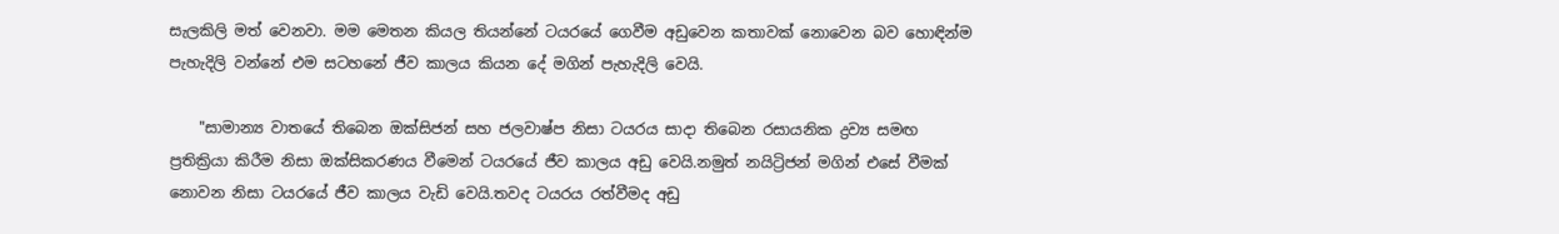සැලකිලි මත් වෙනවා. මම මෙතන කියල තියන්නේ ටයරයේ ගෙවීම අඩුවෙන කතාවක් නොවෙන බව හොඳින්ම පැහැදිලි වන්නේ එම සටහනේ ජීව කාලය කියන දේ මගින් පැහැදිලි වෙයි.

    "සාමාන්‍ය වාතයේ තිබෙන ඔක්සිජන් සහ ජලවාෂ්ප නිසා ටයරය සාදා තිබෙන රසායනික ද්‍රව්‍ය සමඟ ප්‍රතික්‍රියා කිරීම නිසා ඔක්සිකරණය වීමෙන් ටයරයේ ජීව කාලය අඩු වෙයි.නමුත් නයිට්‍රිජන් මගින් එසේ වීමක් නොවන නිසා ටයරයේ ජීව කාලය වැඩි වෙයි.තවද ටයරය රත්වීමද අඩු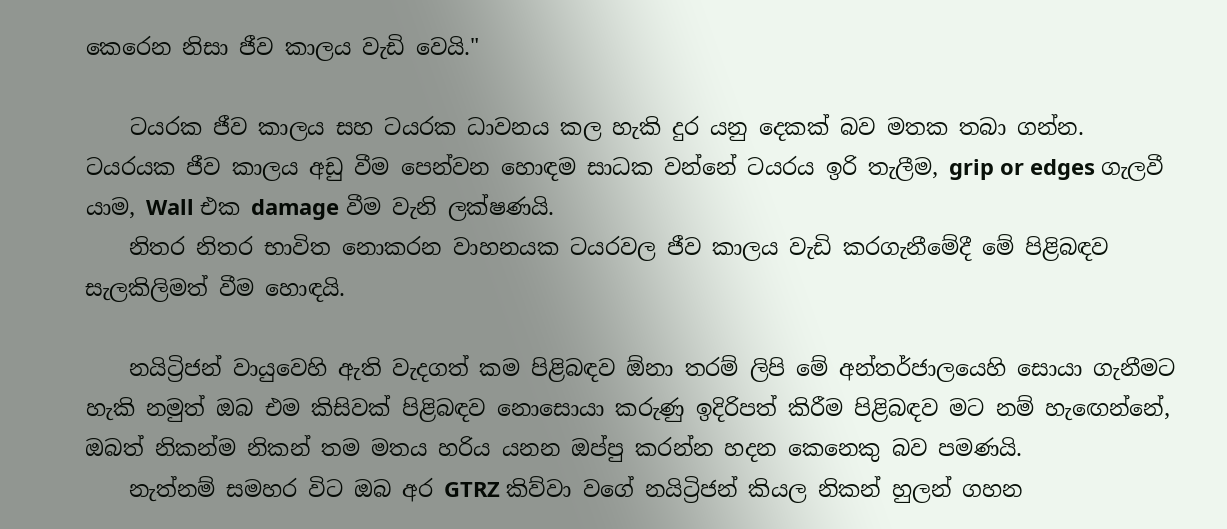කෙරෙන නිසා ජීව කාලය වැඩි වෙයි."

    ටයරක ජීව කාලය සහ ටයරක ධාවනය කල හැකි දුර යනු දෙකක් බව මතක තබා ගන්න. ටයරයක ජීව කාලය අඩු වීම පෙන්වන හොඳම සාධක වන්නේ ටයරය ඉරි තැලීම, grip or edges ගැලවී යාම, Wall එක damage වීම වැනි ලක්ෂණයි.
    නිතර නිතර භාවිත නොකරන වාහනයක ටයරවල ජීව කාලය වැඩි කරගැනීමේදී මේ පිළිබඳව සැලකිලිමත් වීම හොඳයි.

    නයිට්‍රිජන් වායුවෙහි ඇති වැදගත් කම පිළිබඳව ඕනා තරම් ලිපි මේ අන්තර්ජාලයෙහි සොයා ගැනීමට හැකි නමුත් ඔබ එම කිසිවක් පිළිබඳව නොසොයා කරුණු ඉදිරිපත් කිරීම පිළිබඳව මට නම් හැඟෙන්නේ, ඔබත් නිකන්ම නිකන් තම මතය හරිය යනන ඔප්පු කරන්න හදන කෙනෙකු බව පමණයි.
    නැත්නම් සමහර විට ඔබ අර GTRZ කිව්වා වගේ නයිට්‍රිජන් කියල නිකන් හුලන් ගහන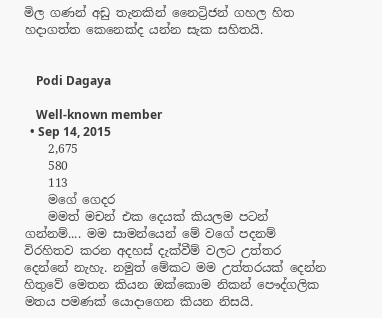මිල ගණන් අඩු තැනකින් නෛට්‍රිජන් ගහල හිත හදාගත්ත කෙනෙක්ද යන්න සැක සහිතයි.


    Podi Dagaya

    Well-known member
  • Sep 14, 2015
    2,675
    580
    113
    මගේ ගෙදර
    මමත් මචන් එක දෙයක් කියලම පටන් ගන්නම්.... මම සාමන්යෙන් මේ වගේ පදනම් විරහිතව කරන අදහස් දැක්වීම් වලට උත්තර දෙන්නේ නැහැ. නමුත් මේකට මම උත්තරයක් දෙන්න හිතුවේ මෙතන කියන ඔක්කොම නිකන් පෞද්ගලික මතය පමණක් යොදාගෙන කියන නිසයි.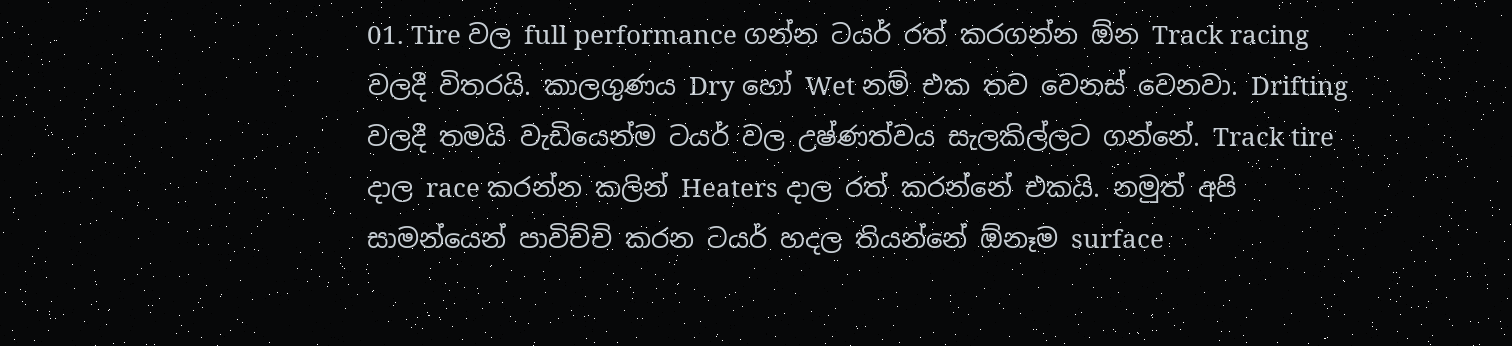01. Tire වල full performance ගන්න ටයර් රත් කරගන්න ඕන Track racing වලදී විතරයි. කාලගුණය Dry හෝ Wet නම් එක තව වෙනස් වෙනවා. Drifting වලදී තමයි වැඩියෙන්ම ටයර් වල උෂ්ණත්වය සැලකිල්ලට ගන්නේ. Track tire දාල race කරන්න කලින් Heaters දාල රත් කරන්නේ එකයි. නමුත් අපි සාමන්යෙන් පාවිච්චි කරන ටයර් හදල තියන්නේ ඕනෑම surface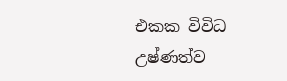එකක විවිධ උෂ්ණත්ව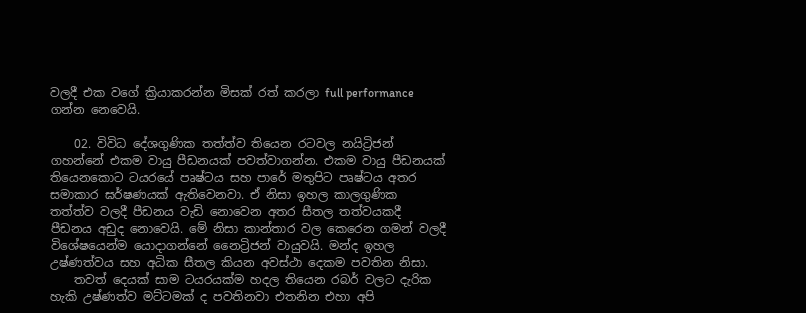වලදී එක වගේ ක්‍රියාකරන්න මිසක් රත් කරලා full performance ගන්න නෙවෙයි.

    02. විවිධ දේශගුණික තත්ත්ව තියෙන රටවල නයිට්‍රිජන් ගහන්නේ එකම වායු පීඩනයක් පවත්වාගන්න. එකම වායු පීඩනයක් තියෙනකොට ටයරයේ පෘෂ්ටය සහ පාරේ මතුපිට පෘෂ්ටය අතර සමාකාර ඝර්ෂණයක් ඇතිවෙනවා. ඒ නිසා ඉහල කාලගුණික තත්ත්ව වලදී පීඩනය වැඩි නොවෙන අතර සීතල තත්වයකදී පීඩනය අඩුද නොවෙයි. මේ නිසා කාන්තාර වල කෙරෙන ගමන් වලදී විශේෂයෙන්ම යොදාගන්නේ නෛට්‍රිජන් වායුවයි. මන්ද ඉහල උෂ්ණත්වය සහ අධික සීතල කියන අවස්ථා දෙකම පවතින නිසා.
    තවත් දෙයක් සාම ටයරයක්ම හදල තියෙන රබර් වලට දැරික හැකි උෂ්ණත්ව මට්ටමක් ද පවතිනවා එතනින එහා අපි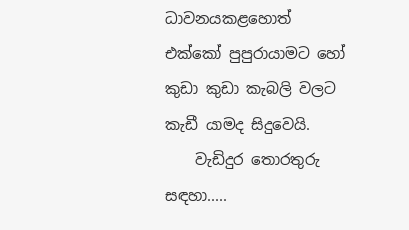ධාවනයකළහොත් එක්කෝ පුපුරායාමට හෝ කුඩා කුඩා කැබලි වලට කැඩී යාමද සිදුවෙයි.
    වැඩිදුර තොරතුරු සඳහා.....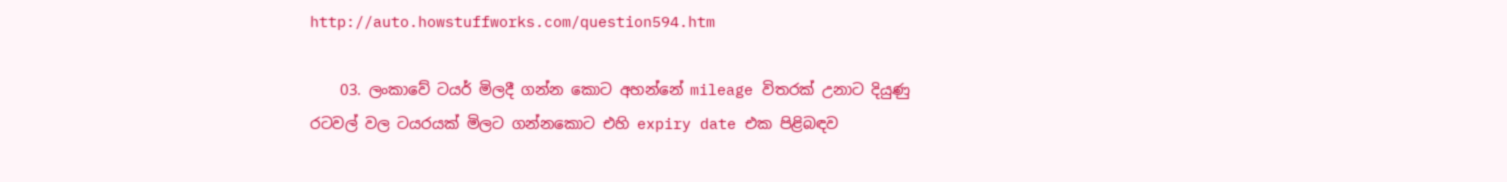http://auto.howstuffworks.com/question594.htm

    03. ලංකාවේ ටයර් මිලදී ගන්න කොට අහන්නේ mileage විතරක් උනාට දියුණු රටවල් වල ටයරයක් මිලට ගන්නකොට එහි expiry date එක පිළිබඳව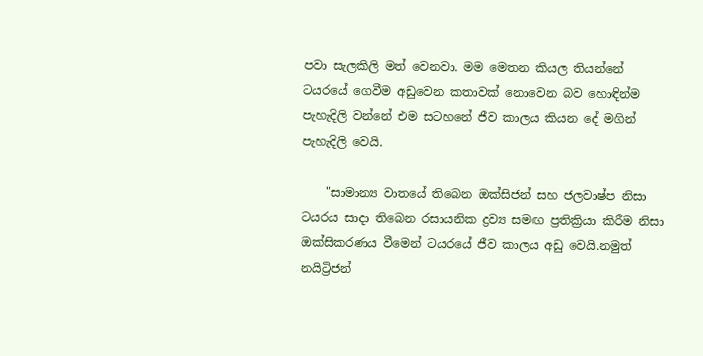පවා සැලකිලි මත් වෙනවා. මම මෙතන කියල තියන්නේ ටයරයේ ගෙවීම අඩුවෙන කතාවක් නොවෙන බව හොඳින්ම පැහැදිලි වන්නේ එම සටහනේ ජීව කාලය කියන දේ මගින් පැහැදිලි වෙයි.

    "සාමාන්‍ය වාතයේ තිබෙන ඔක්සිජන් සහ ජලවාෂ්ප නිසා ටයරය සාදා තිබෙන රසායනික ද්‍රව්‍ය සමඟ ප්‍රතික්‍රියා කිරීම නිසා ඔක්සිකරණය වීමෙන් ටයරයේ ජීව කාලය අඩු වෙයි.නමුත් නයිට්‍රිජන්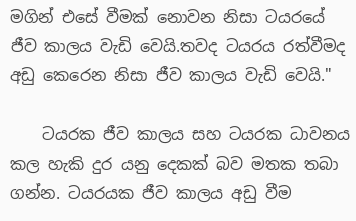මගින් එසේ වීමක් නොවන නිසා ටයරයේ ජීව කාලය වැඩි වෙයි.තවද ටයරය රත්වීමද අඩු කෙරෙන නිසා ජීව කාලය වැඩි වෙයි."

    ටයරක ජීව කාලය සහ ටයරක ධාවනය කල හැකි දුර යනු දෙකක් බව මතක තබා ගන්න. ටයරයක ජීව කාලය අඩු වීම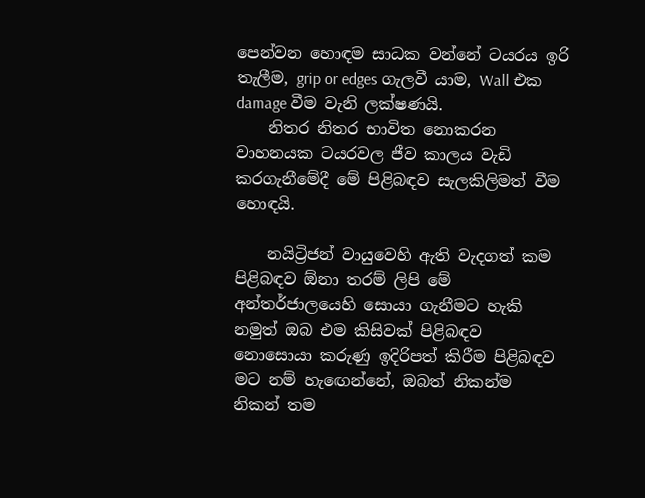පෙන්වන හොඳම සාධක වන්නේ ටයරය ඉරි තැලීම, grip or edges ගැලවී යාම, Wall එක damage වීම වැනි ලක්ෂණයි.
    නිතර නිතර භාවිත නොකරන වාහනයක ටයරවල ජීව කාලය වැඩි කරගැනීමේදී මේ පිළිබඳව සැලකිලිමත් වීම හොඳයි.

    නයිට්‍රිජන් වායුවෙහි ඇති වැදගත් කම පිළිබඳව ඕනා තරම් ලිපි මේ අන්තර්ජාලයෙහි සොයා ගැනීමට හැකි නමුත් ඔබ එම කිසිවක් පිළිබඳව නොසොයා කරුණු ඉදිරිපත් කිරීම පිළිබඳව මට නම් හැඟෙන්නේ, ඔබත් නිකන්ම නිකන් තම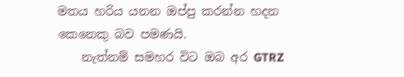මතය හරිය යනන ඔප්පු කරන්න හදන කෙනෙකු බව පමණයි.
    නැත්නම් සමහර විට ඔබ අර GTRZ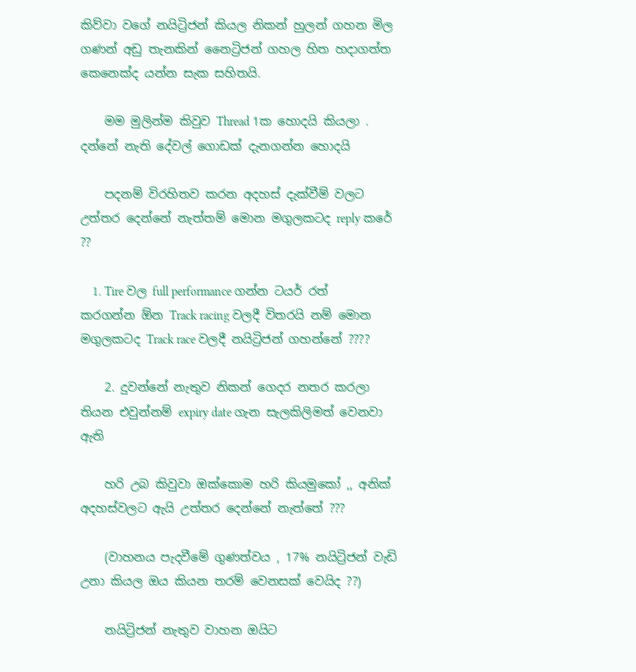කිව්වා වගේ නයිට්‍රිජන් කියල නිකන් හුලන් ගහන මිල ගණන් අඩු තැනකින් නෛට්‍රිජන් ගහල හිත හදාගත්ත කෙනෙක්ද යන්න සැක සහිතයි.

    මම මුලින්ම කිවුව Thread 1ක හොදයි කියලා . දන්නේ නැති දේවල් ගොඩක් දැනගන්න හොදයි

    පදනම් විරහිතව කරන අදහස් දැක්වීම් වලට උත්තර දෙන්නේ නැත්තම් මොන මගුලකටද reply කරේ ??

    1. Tire වල full performance ගන්න ටයර් රත් කරගන්න ඕන Track racing වලදී විතරයි නම් මොන මගුලකටද Track race වලදී නයිට්‍රිජන් ගහන්නේ ????

    2. දුවන්නේ නැතුව නිකන් ගෙදර නතර කරලා තියන එවුන්නම් expiry date ගැන සැලකිලිමත් වෙනවා ඇති

    හරි උබ කිවුවා ඔක්කොම හරි කියමුකෝ ,, අනික් අදහස්වලට ඇයි උත්තර දෙන්නේ නැත්තේ ???

    (වාහනය පැදවීමේ ගුණත්වය , 17% නයිට්‍රිජන් වැඩි උනා කියල ඔය කියන තරම් වෙනසක් වෙයිද ??)

    නයිට්‍රිජන් නැතුව වාහන ඔයිට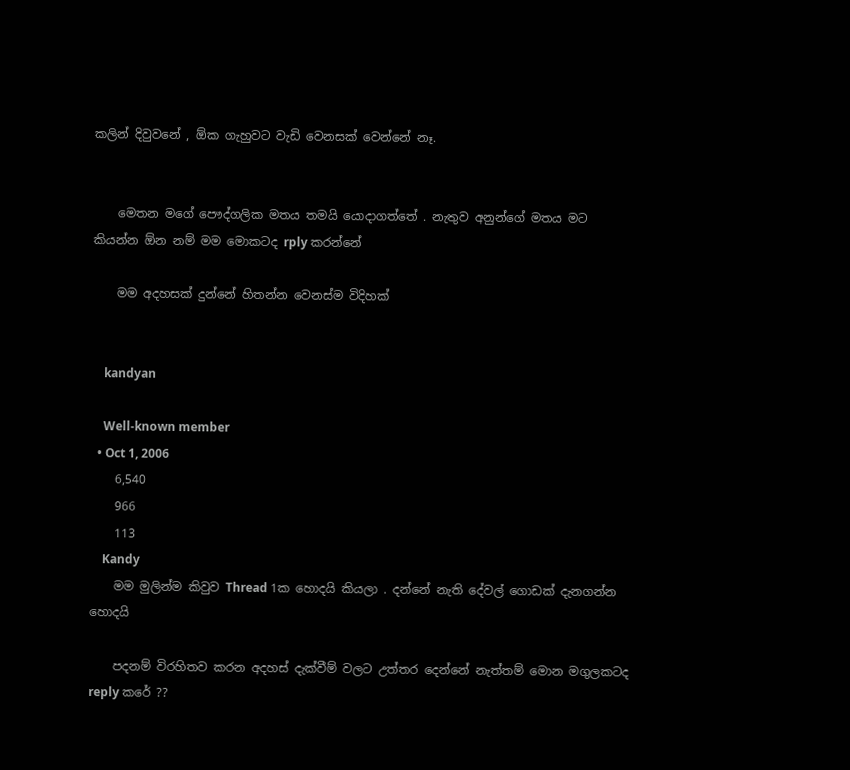කලින් දිවුවනේ , ඕක ගැහුවට වැඩි වෙනසක් වෙන්නේ නෑ.


    මෙතන මගේ පෞද්ගලික මතය තමයි යොදාගත්තේ . නැතුව අනුන්ගේ මතය මට කියන්න ඕන නම් මම මොකටද rply කරන්නේ

    මම අදහසක් දුන්නේ හිතන්න වෙනස්ම විදිහක්


    kandyan

    Well-known member
  • Oct 1, 2006
    6,540
    966
    113
    Kandy
    මම මුලින්ම කිවුව Thread 1ක හොදයි කියලා . දන්නේ නැති දේවල් ගොඩක් දැනගන්න හොදයි

    පදනම් විරහිතව කරන අදහස් දැක්වීම් වලට උත්තර දෙන්නේ නැත්තම් මොන මගුලකටද reply කරේ ??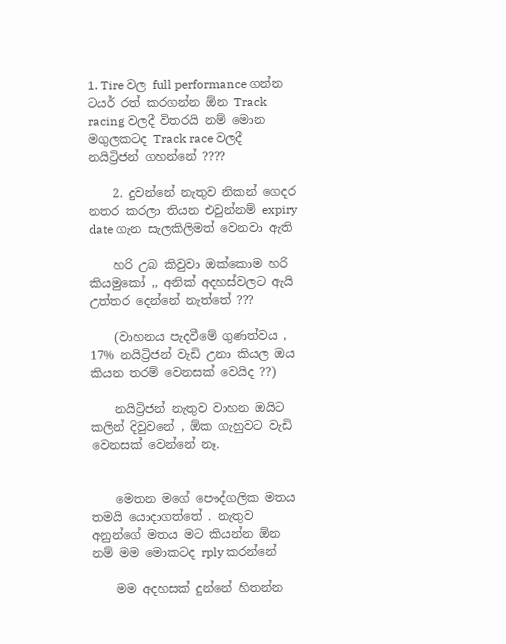1. Tire වල full performance ගන්න ටයර් රත් කරගන්න ඕන Track racing වලදී විතරයි නම් මොන මගුලකටද Track race වලදී නයිට්‍රිජන් ගහන්නේ ????

    2. දුවන්නේ නැතුව නිකන් ගෙදර නතර කරලා තියන එවුන්නම් expiry date ගැන සැලකිලිමත් වෙනවා ඇති

    හරි උබ කිවුවා ඔක්කොම හරි කියමුකෝ ,, අනික් අදහස්වලට ඇයි උත්තර දෙන්නේ නැත්තේ ???

    (වාහනය පැදවීමේ ගුණත්වය , 17% නයිට්‍රිජන් වැඩි උනා කියල ඔය කියන තරම් වෙනසක් වෙයිද ??)

    නයිට්‍රිජන් නැතුව වාහන ඔයිට කලින් දිවුවනේ , ඕක ගැහුවට වැඩි වෙනසක් වෙන්නේ නෑ.


    මෙතන මගේ පෞද්ගලික මතය තමයි යොදාගත්තේ . නැතුව අනුන්ගේ මතය මට කියන්න ඕන නම් මම මොකටද rply කරන්නේ

    මම අදහසක් දුන්නේ හිතන්න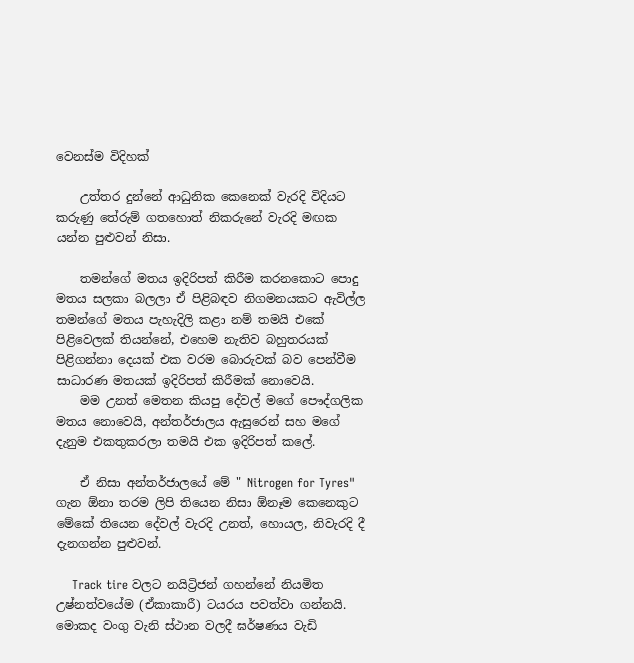වෙනස්ම විදිහක්

    උත්තර දුන්නේ ආධුනික කෙනෙක් වැරදි විදියට කරුණු තේරුම් ගතහොත් නිකරුනේ වැරදි මඟක යන්න පුළුවන් නිසා.

    තමන්ගේ මතය ඉදිරිපත් කිරීම කරනකොට පොදු මතය සලකා බලලා ඒ පිළිබඳව නිගමනයකට ඇවිල්ල තමන්ගේ මතය පැහැදිලි කළා නම් තමයි එකේ පිළිවෙලක් තියන්නේ, එහෙම නැතිව බහුතරයක් පිළිගන්නා දෙයක් එක වරම බොරුවක් බව පෙන්වීම සාධාරණ මතයක් ඉදිරිපත් කිරීමක් නොවෙයි.
    මම උනත් මෙතන කියපු දේවල් මගේ පෞද්ගලික මතය නොවෙයි, අන්තර්ජාලය ඇසුරෙන් සහ මගේ දැනුම එකතුකරලා තමයි එක ඉදිරිපත් කලේ.

    ඒ නිසා අන්තර්ජාලයේ මේ " Nitrogen for Tyres" ගැන ඕනා තරම ලිපි තියෙන නිසා ඕනෑම කෙනෙකුට මේකේ තියෙන දේවල් වැරදි උනත්, හොයල, නිවැරදි දී දැනගන්න පුළුවන්.

    Track tire වලට නයිට්‍රිජන් ගහන්නේ නියමිත උෂ්නත්වයේම (ඒකාකාරී) ටයරය පවත්වා ගන්නයි. මොකද වංගු වැනි ස්ථාන වලදී ඝර්ෂණය වැඩි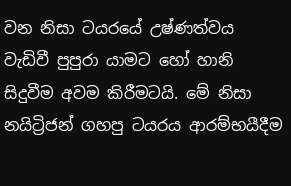වන නිසා ටයරයේ උෂ්ණත්වය වැඩිවී පුපුරා යාමට හෝ හානි සිදුවීම අවම කිරීමටයි. මේ නිසා නයිට්‍රිජන් ගහපු ටයරය ආරම්භයීදීම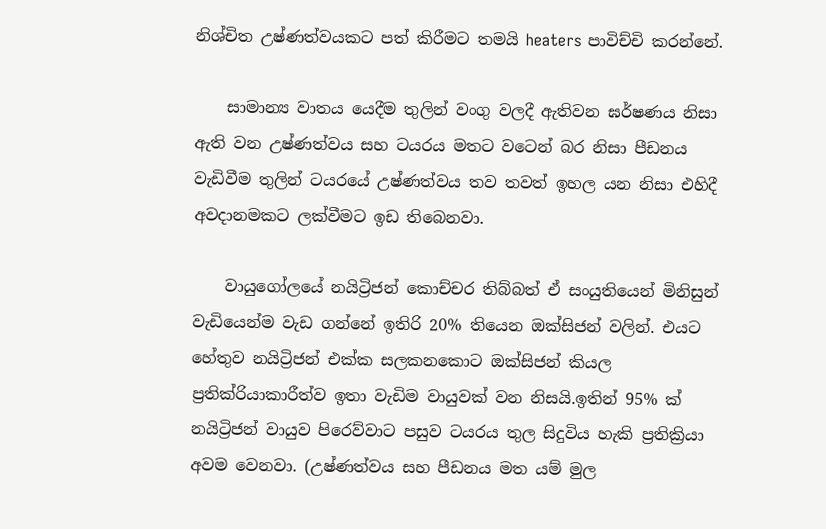නිශ්චිත උෂ්ණත්වයකට පත් කිරීමට තමයි heaters පාවිච්චි කරන්නේ.

    සාමාන්‍ය වාතය යෙදීම තුලින් වංගු වලදී ඇතිවන ඝර්ෂණය නිසා ඇති වන උෂ්ණත්වය සහ ටයරය මතට වටෙන් බර නිසා පීඩනය වැඩිවීම තුලින් ටයරයේ උෂ්ණත්වය තව තවත් ඉහල යන නිසා එහිදී අවදානමකට ලක්වීමට ඉඩ තිබෙනවා.

    වායුගෝලයේ නයිට්‍රිජන් කොච්චර තිබ්බත් ඒ සංයුතියෙන් මිනිසුන් වැඩියෙන්ම වැඩ ගන්නේ ඉතිරි 20% තියෙන ඔක්සිජන් වලින්. එයට හේතුව නයිට්‍රිජන් එක්ක සලකනකොට ඔක්සිජන් කියල ප්‍රතික්රියාකාරීත්ව ඉතා වැඩිම වායුවක් වන නිසයි.ඉතින් 95% ක් නයිට්‍රිජන් වායුව පිරෙව්වාට පසුව ටයරය තුල සිදුවිය හැකි ප්‍රතික්‍රියා අවම වෙනවා. (උෂ්ණත්වය සහ පීඩනය මත යම් මුල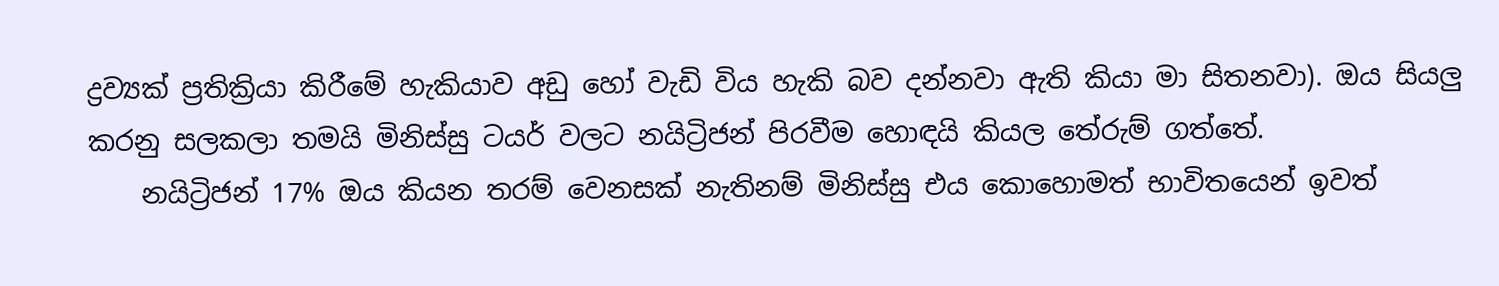ද්‍රව්‍යක් ප්‍රතික්‍රියා කිරීමේ හැකියාව අඩු හෝ වැඩි විය හැකි බව දන්නවා ඇති කියා මා සිතනවා). ඔය සියලු කරනු සලකලා තමයි මිනිස්සු ටයර් වලට නයිට්‍රිජන් පිරවීම හොඳයි කියල තේරුම් ගත්තේ.
    නයිට්‍රිජන් 17% ඔය කියන තරම් වෙනසක් නැතිනම් මිනිස්සු එය කොහොමත් භාවිතයෙන් ඉවත්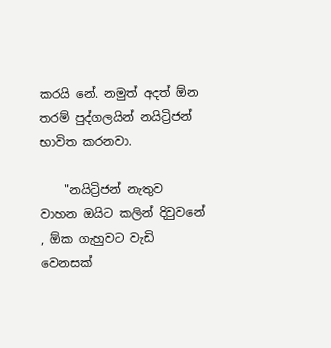කරයි නේ. නමුත් අදත් ඕන තරම් පුද්ගලයින් නයිට්‍රිජන් භාවිත කරනවා.

    "නයිට්‍රිජන් නැතුව වාහන ඔයිට කලින් දිවුවනේ , ඕක ගැහුවට වැඩි වෙනසක්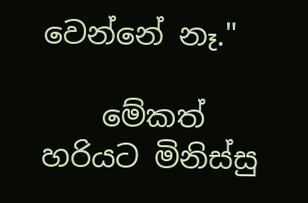වෙන්නේ නෑ."

    මේකත් හරියට මිනිස්සු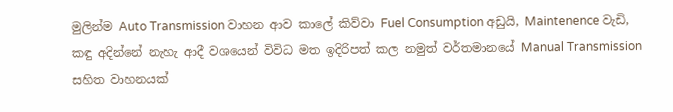මුලින්ම Auto Transmission වාහන ආව කාලේ කිව්වා Fuel Consumption අඩුයි, Maintenence වැඩි, කඳු අදින්නේ නැහැ ආදී වශයෙන් විවිධ මත ඉදිරිපත් කල නමුත් වර්තමානයේ Manual Transmission සහිත වාහනයක්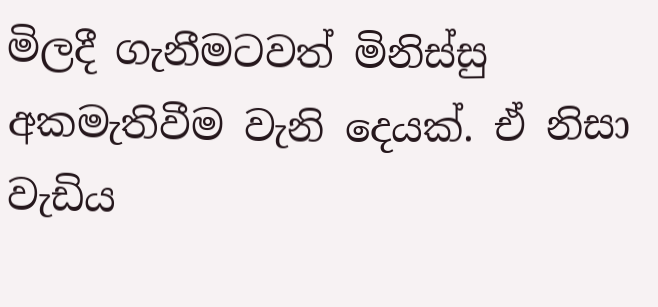මිලදී ගැනීමටවත් මිනිස්සු අකමැතිවීම වැනි දෙයක්. ඒ නිසා වැඩිය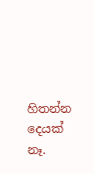හිතන්න දෙයක් නෑ.